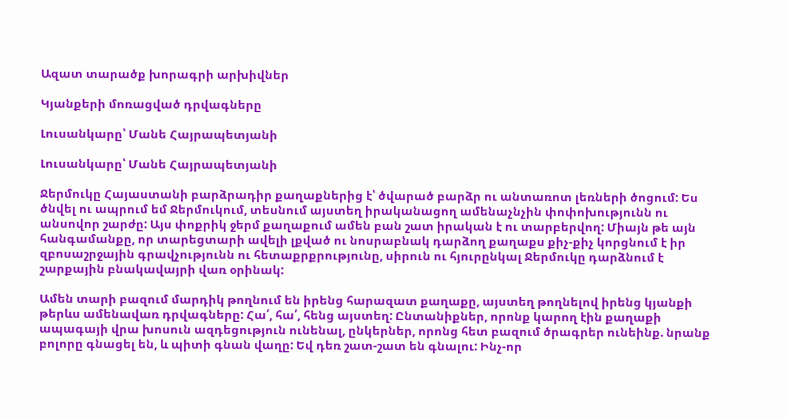Ազատ տարածք խորագրի արխիվներ

Կյանքերի մոռացված դրվագները

Լուսանկարը՝ Մանե Հայրապետյանի

Լուսանկարը՝ Մանե Հայրապետյանի

Ջերմուկը Հայաստանի բարձրադիր քաղաքներից է՝ ծվարած բարձր ու անտառոտ լեռների ծոցում: Ես ծնվել ու ապրում եմ Ջերմուկում, տեսնում այստեղ իրականացող ամենաչնչին փոփոխությունն ու անսովոր շարժը: Այս փոքրիկ ջերմ քաղաքում ամեն բան շատ իրական է ու տարբերվող: Միայն թե այն հանգամանքը, որ տարեցտարի ավելի լքված ու նոսրաբնակ դարձող քաղաքս քիչ-քիչ կորցնում է իր զբոսաշրջային գրավչությունն ու հետաքրքրությունը, սիրուն ու հյուրընկալ Ջերմուկը դարձնում է շարքային բնակավայրի վառ օրինակ:

Ամեն տարի բազում մարդիկ թողնում են իրենց հարազատ քաղաքը, այստեղ թողնելով իրենց կյանքի թերևս ամենավառ դրվագները: Հա՛, հա՛, հենց այստեղ: Ընտանիքներ, որոնք կարող էին քաղաքի ապագայի վրա խոսուն ազդեցություն ունենալ, ընկերներ, որոնց հետ բազում ծրագրեր ունեինք. նրանք բոլորը գնացել են, և պիտի գնան վաղը: Եվ դեռ շատ-շատ են գնալու: Ինչ-որ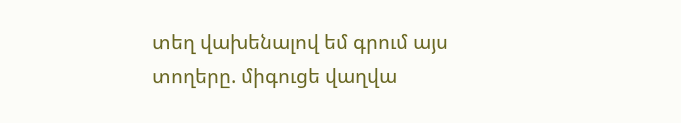տեղ վախենալով եմ գրում այս տողերը. միգուցե վաղվա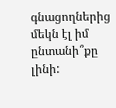գնացողներից մեկն էլ իմ ընտանի՞քը լինի: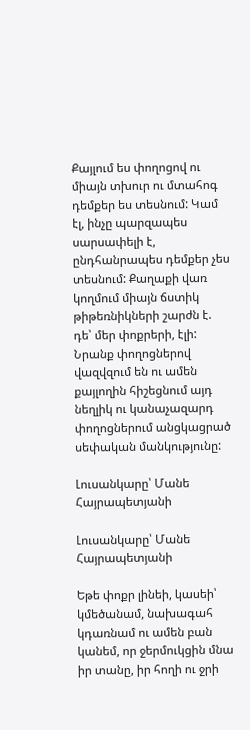Քայլում ես փողոցով ու միայն տխուր ու մտահոգ դեմքեր ես տեսնում: Կամ էլ, ինչը պարզապես սարսափելի է, ընդհանրապես դեմքեր չես տեսնում: Քաղաքի վառ կողմում միայն ճստիկ թիթեռնիկների շարժն է. դե՝ մեր փոքրերի, էլի: Նրանք փողոցներով վազվզում են ու ամեն քայլողին հիշեցնում այդ նեղլիկ ու կանաչազարդ փողոցներում անցկացրած սեփական մանկությունը:

Լուսանկարը՝ Մանե Հայրապետյանի

Լուսանկարը՝ Մանե Հայրապետյանի

Եթե փոքր լինեի, կասեի՝ կմեծանամ, նախագահ կդառնամ ու ամեն բան կանեմ, որ ջերմուկցին մնա իր տանը, իր հողի ու ջրի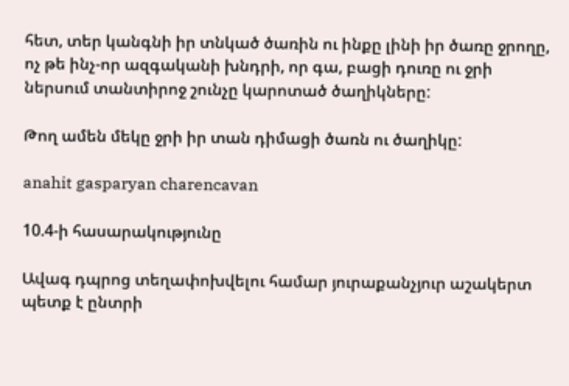հետ, տեր կանգնի իր տնկած ծառին ու ինքը լինի իր ծառը ջրողը, ոչ թե ինչ-որ ազգականի խնդրի, որ գա, բացի դուռը ու ջրի ներսում տանտիրոջ շունչը կարոտած ծաղիկները:

Թող ամեն մեկը ջրի իր տան դիմացի ծառն ու ծաղիկը:

anahit gasparyan charencavan

10.4-ի հասարակությունը

Ավագ դպրոց տեղափոխվելու համար յուրաքանչյուր աշակերտ պետք է ընտրի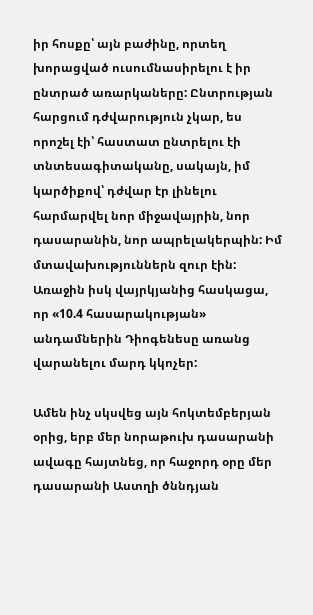իր հոսքը՝ այն բաժինը, որտեղ խորացված ուսումնասիրելու է իր ընտրած առարկաները: Ընտրության հարցում դժվարություն չկար, ես որոշել էի՝ հաստատ ընտրելու էի տնտեսագիտականը, սակայն, իմ կարծիքով՝ դժվար էր լինելու հարմարվել նոր միջավայրին, նոր դասարանին, նոր ապրելակերպին: Իմ մտավախություններն զուր էին: Առաջին իսկ վայրկյանից հասկացա, որ «10.4 հասարակության» անդամներին Դիոգենեսը առանց վարանելու մարդ կկոչեր:

Ամեն ինչ սկսվեց այն հոկտեմբերյան օրից, երբ մեր նորաթուխ դասարանի ավագը հայտնեց, որ հաջորդ օրը մեր դասարանի Աստղի ծննդյան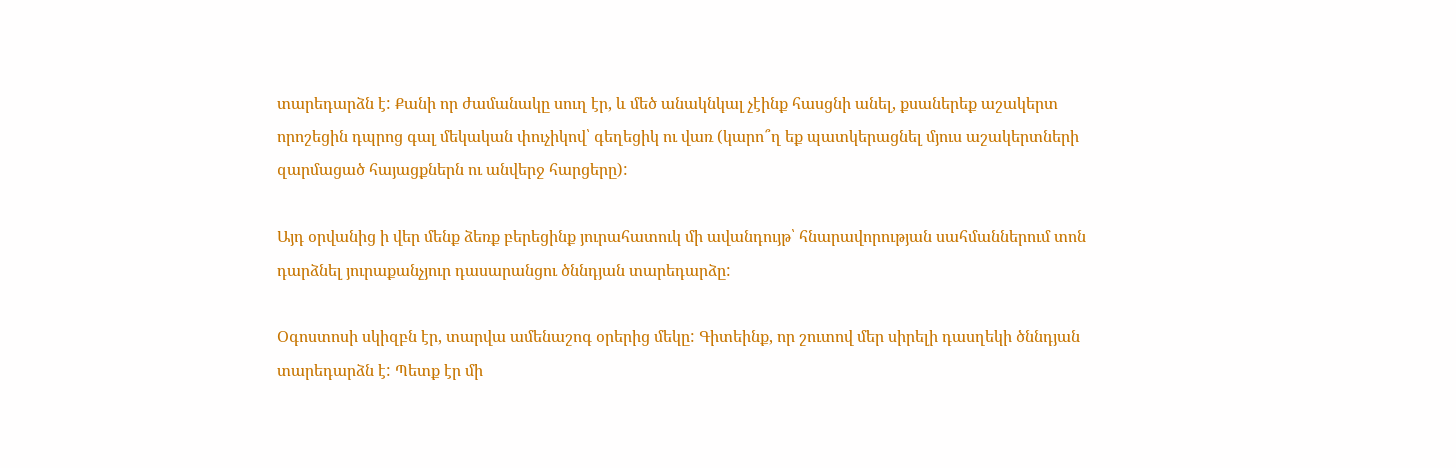տարեդարձն է: Քանի որ ժամանակը սուղ էր, և մեծ անակնկալ չէինք հասցնի անել, քսաներեք աշակերտ որոշեցին դպրոց գալ մեկական փուչիկով՝ գեղեցիկ ու վառ (կարո՞ղ եք պատկերացնել մյուս աշակերտների զարմացած հայացքներն ու անվերջ հարցերը):

Այդ օրվանից ի վեր մենք ձեռք բերեցինք յուրահատուկ մի ավանդույթ՝ հնարավորության սահմաններում տոն դարձնել յուրաքանչյուր դասարանցու ծննդյան տարեդարձը:

Օգոստոսի սկիզբն էր, տարվա ամենաշոգ օրերից մեկը: Գիտեինք, որ շուտով մեր սիրելի դասղեկի ծննդյան տարեդարձն է: Պետք էր մի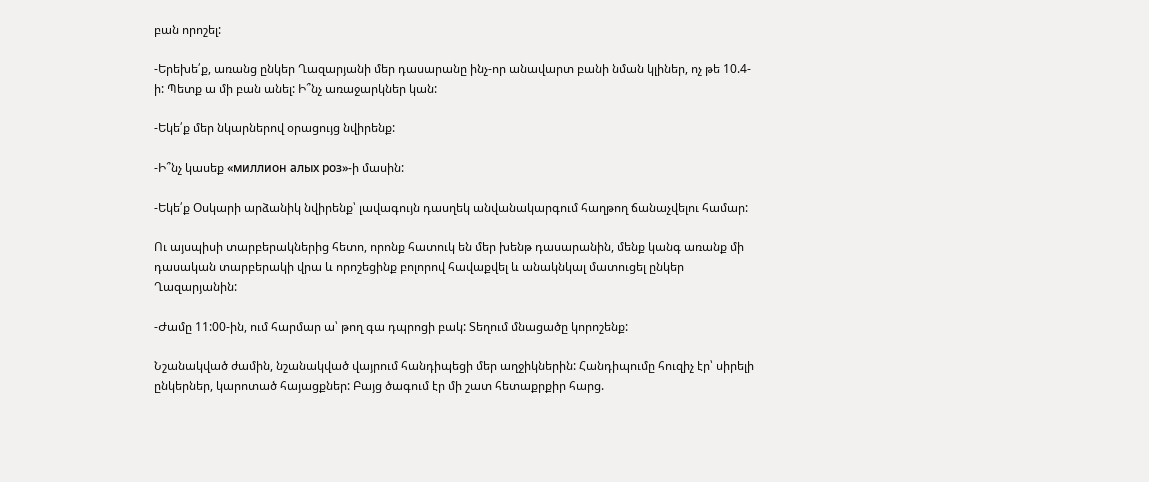բան որոշել:

-Երեխե՛ք, առանց ընկեր Ղազարյանի մեր դասարանը ինչ-որ անավարտ բանի նման կլիներ, ոչ թե 10.4-ի: Պետք ա մի բան անել: Ի՞նչ առաջարկներ կան:

-Եկե՛ք մեր նկարներով օրացույց նվիրենք:

-Ի՞նչ կասեք «миллион алых роз»-ի մասին:

-Եկե՛ք Օսկարի արձանիկ նվիրենք՝ լավագույն դասղեկ անվանակարգում հաղթող ճանաչվելու համար:

Ու այսպիսի տարբերակներից հետո, որոնք հատուկ են մեր խենթ դասարանին, մենք կանգ առանք մի դասական տարբերակի վրա և որոշեցինք բոլորով հավաքվել և անակնկալ մատուցել ընկեր Ղազարյանին:

-Ժամը 11:00-ին, ում հարմար ա՝ թող գա դպրոցի բակ: Տեղում մնացածը կորոշենք:

Նշանակված ժամին, նշանակված վայրում հանդիպեցի մեր աղջիկներին: Հանդիպումը հուզիչ էր՝ սիրելի ընկերներ, կարոտած հայացքներ: Բայց ծագում էր մի շատ հետաքրքիր հարց.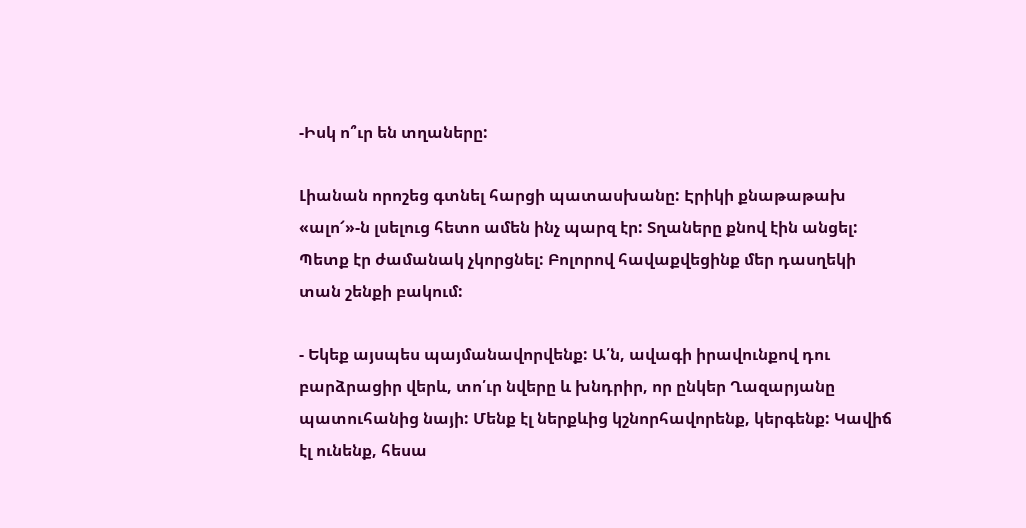-Իսկ ո՞ւր են տղաները:

Լիանան որոշեց գտնել հարցի պատասխանը: Էրիկի քնաթաթախ «ալո՜»-ն լսելուց հետո ամեն ինչ պարզ էր: Տղաները քնով էին անցել: Պետք էր ժամանակ չկորցնել: Բոլորով հավաքվեցինք մեր դասղեկի տան շենքի բակում:

- Եկեք այսպես պայմանավորվենք: Ա՛ն, ավագի իրավունքով դու բարձրացիր վերև, տո՛ւր նվերը և խնդրիր, որ ընկեր Ղազարյանը պատուհանից նայի: Մենք էլ ներքևից կշնորհավորենք, կերգենք: Կավիճ էլ ունենք, հեսա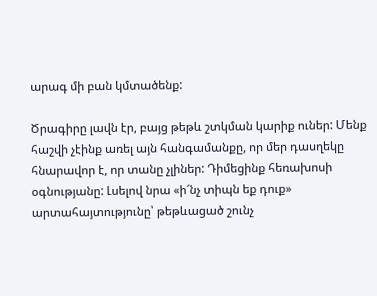արագ մի բան կմտածենք:

Ծրագիրը լավն էր, բայց թեթև շտկման կարիք ուներ: Մենք հաշվի չէինք առել այն հանգամանքը, որ մեր դասղեկը հնարավոր է, որ տանը չլիներ: Դիմեցինք հեռախոսի օգնությանը: Լսելով նրա «ի՜նչ տիպն եք դուք» արտահայտությունը՝ թեթևացած շունչ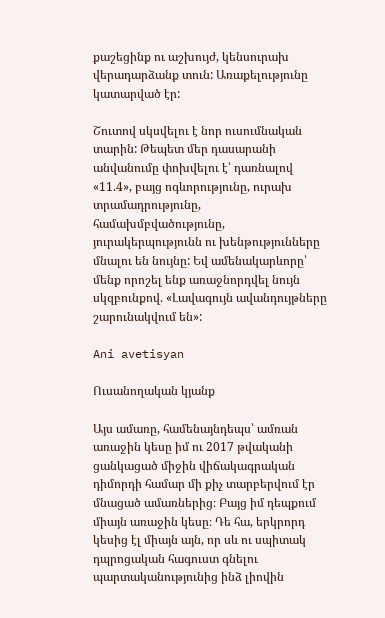քաշեցինք ու աշխույժ, կենսուրախ վերադարձանք տուն: Առաքելությունը կատարված էր:

Շուտով սկսվելու է նոր ուսումնական տարին: Թեպետ մեր դասարանի անվանումը փոխվելու է՝ դառնալով «11.4», բայց ոգևորությունը, ուրախ տրամադրությունը, համախմբվածությունը, յուրակերպությունն ու խենթությունները մնալու են նույնը: Եվ ամենակարևորը՝ մենք որոշել ենք առաջնորդվել նույն սկզբունքով. «Լավագույն ավանդույթները շարունակվում են»:

Ani avetisyan

Ուսանողական կյանք

Այս ամառը, համենայնդեպս՝ ամռան առաջին կեսը իմ ու 2017 թվականի ցանկացած միջին վիճակագրական դիմորդի համար մի քիչ տարբերվում էր մնացած ամառներից։ Բայց իմ դեպքում միայն առաջին կեսը։ Դե հա, երկրորդ կեսից էլ միայն այն, որ սև ու սպիտակ դպրոցական հագուստ գնելու պարտականությունից ինձ լիովին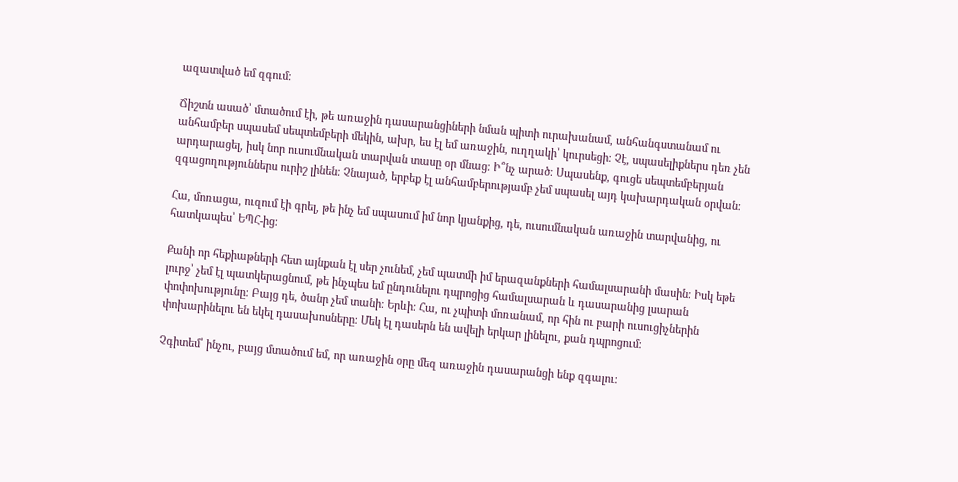ազատված եմ զգում։

Ճիշտն ասած՝ մտածում էի, թե առաջին դասարանցիների նման պիտի ուրախանամ, անհանգստանամ ու անհամբեր սպասեմ սեպտեմբերի մեկին, ախր, ես էլ եմ առաջին, ուղղակի՝ կուրսեցի։ Չէ, սպասելիքներս դեռ չեն արդարացել, իսկ նոր ուսումնական տարվան տասը օր մնաց։ Ի՞նչ արած։ Սպասենք, գուցե սեպտեմբերյան զգացողություններս ուրիշ լինեն։ Չնայած, երբեք էլ անհամբերությամբ չեմ սպասել այդ կախարդական օրվան։

Հա, մոռացա, ուզում էի գրել, թե ինչ եմ սպասում իմ նոր կյանքից, դե, ուսումնական առաջին տարվանից, ու հատկապես՝ ԵՊՀ-ից։

Քանի որ հեքիաթների հետ այնքան էլ սեր չունեմ, չեմ պատմի իմ երազանքների համալսարանի մասին։ Իսկ եթե լուրջ՝ չեմ էլ պատկերացնում, թե ինչպես եմ ընդունելու դպրոցից համալսարան և դասարանից լսարան փոփոխությունը։ Բայց դե, ծանր չեմ տանի։ Երևի։ Հա, ու չպիտի մոռանամ, որ հին ու բարի ուսուցիչներին փոխարինելու են եկել դասախոսները։ Մեկ էլ դասերն են ավելի երկար լինելու, քան դպրոցում։

Չգիտեմ՝ ինչու, բայց մտածում եմ, որ առաջին օրը մեզ առաջին դասարանցի ենք զգալու։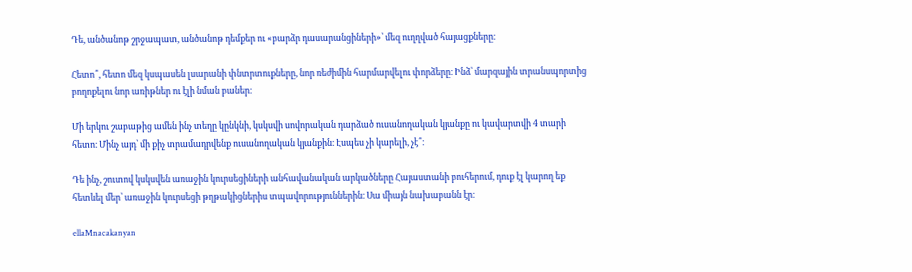Դե, անծանոթ շրջապատ, անծանոթ դեմքեր ու «բարձր դասարանցիների»՝ մեզ ուղղված հայացքները։

Հետո՞, հետո մեզ կսպասեն լսարանի փնտրտուքները, նոր ռեժիմին հարմարվելու փորձերը։ Ինձ՝ մարզային տրանսպորտից բողոքելու նոր առիթներ ու էլի նման բաներ։

Մի երկու շաբաթից ամեն ինչ տեղը կընկնի, կսկսվի սովորական դարձած ուսանողական կյանքը ու կավարտվի 4 տարի հետո։ Մինչ այդ՝ մի քիչ տրամադրվենք ուսանողական կյանքին։ Էսպես չի կարելի, չէ՞։

Դե ինչ, շուտով կսկսվեն առաջին կուրսեցիների անհավանական արկածները Հայաստանի բուհերում, դուք էլ կարող եք հետևել մեր՝ առաջին կուրսեցի թղթակիցներիս տպավորություններին։ Սա միայն նախաբանն էր։

ellaMnacakanyan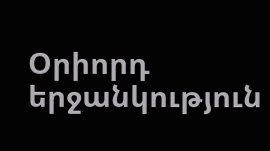Օրիորդ երջանկություն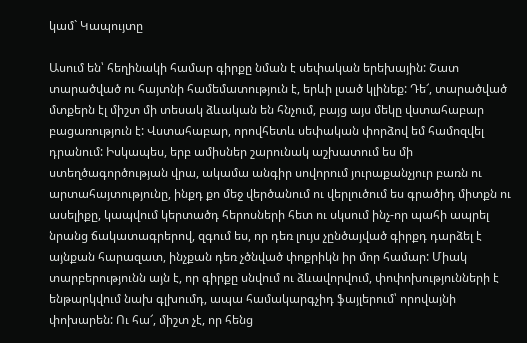կամ` Կապույտը

Ասում են՝ հեղինակի համար գիրքը նման է սեփական երեխային: Շատ տարածված ու հայտնի համեմատություն է, երևի լսած կլինեք: Դե՜, տարածված մտքերն էլ միշտ մի տեսակ ձևական են հնչում, բայց այս մեկը վստահաբար բացառություն է: Վստահաբար, որովհետև սեփական փորձով եմ համոզվել դրանում: Իսկապես, երբ ամիսներ շարունակ աշխատում ես մի ստեղծագործության վրա, ակամա անգիր սովորում յուրաքանչյուր բառն ու արտահայտությունը, ինքդ քո մեջ վերծանում ու վերլուծում ես գրածիդ միտքն ու ասելիքը, կապվում կերտածդ հերոսների հետ ու սկսում ինչ-որ պահի ապրել նրանց ճակատագրերով, զգում ես, որ դեռ լույս չընծայված գիրքդ դարձել է այնքան հարազատ, ինչքան դեռ չծնված փոքրիկն իր մոր համար: Միակ տարբերությունն այն է, որ գիրքը սնվում ու ձևավորվում, փոփոխությունների է ենթարկվում նախ գլխումդ, ապա համակարգչիդ ֆայլերում՝ որովայնի փոխարեն: Ու հա՜, միշտ չէ, որ հենց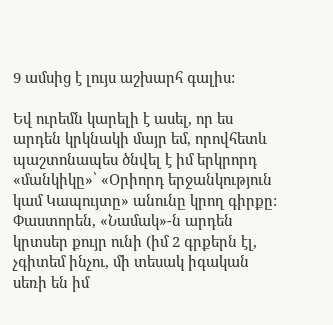9 ամսից է լույս աշխարհ գալիս:

Եվ ուրեմն կարելի է ասել, որ ես արդեն կրկնակի մայր եմ, որովհետև պաշտոնապես ծնվել է իմ երկրորդ «մանկիկը»՝ «Օրիորդ երջանկություն կամ Կապույտը» անունը կրող գիրքը: Փաստորեն, «Նամակ»-ն արդեն կրտսեր քույր ունի (իմ 2 գրքերն էլ, չգիտեմ ինչու, մի տեսակ իգական սեռի են իմ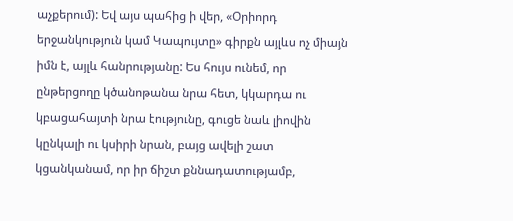աչքերում): Եվ այս պահից ի վեր, «Օրիորդ երջանկություն կամ Կապույտը» գիրքն այլևս ոչ միայն իմն է, այլև հանրությանը: Ես հույս ունեմ, որ ընթերցողը կծանոթանա նրա հետ, կկարդա ու կբացահայտի նրա էությունը, գուցե նաև լիովին կընկալի ու կսիրի նրան, բայց ավելի շատ կցանկանամ, որ իր ճիշտ քննադատությամբ,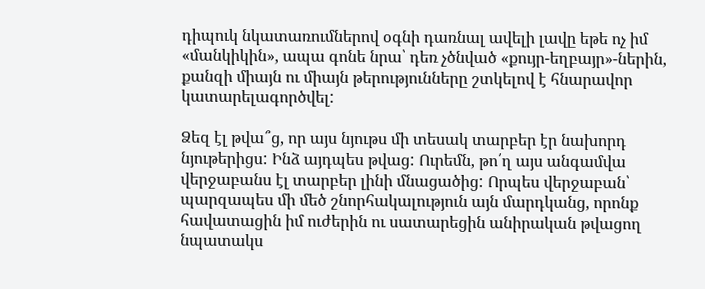դիպուկ նկատառումներով օգնի դառնալ ավելի լավը եթե ոչ իմ «մանկիկին», ապա գոնե նրա՝ դեռ չծնված «քույր-եղբայր»-ներին, քանզի միայն ու միայն թերությունները շտկելով է հնարավոր կատարելագործվել:

Ձեզ էլ թվա՞ց, որ այս նյութս մի տեսակ տարբեր էր նախորդ նյութերիցս: Ինձ այդպես թվաց: Ուրեմն, թո՛ղ այս անգամվա վերջաբանս էլ տարբեր լինի մնացածից: Որպես վերջաբան՝ պարզապես մի մեծ շնորհակալություն այն մարդկանց, որոնք հավատացին իմ ուժերին ու սատարեցին անիրական թվացող նպատակս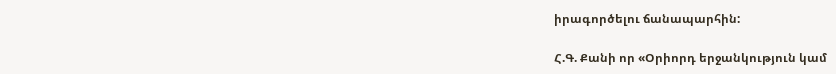իրագործելու ճանապարհին:

Հ.Գ. Քանի որ «Օրիորդ երջանկություն կամ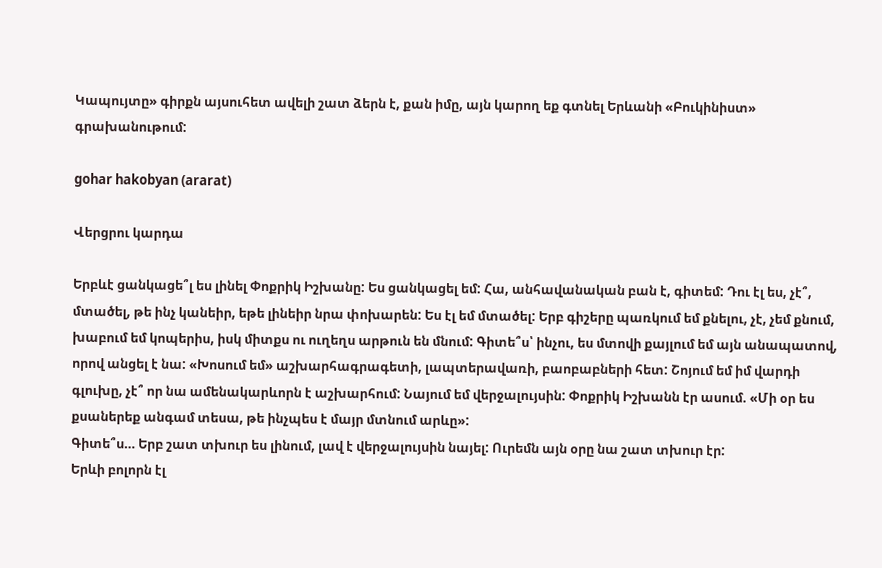Կապույտը» գիրքն այսուհետ ավելի շատ ձերն է, քան իմը, այն կարող եք գտնել Երևանի «Բուկինիստ» գրախանութում:

gohar hakobyan (ararat)

Վերցրու կարդա

Երբևէ ցանկացե՞լ ես լինել Փոքրիկ Իշխանը: Ես ցանկացել եմ: Հա, անհավանական բան է, գիտեմ: Դու էլ ես, չէ՞, մտածել, թե ինչ կանեիր, եթե լինեիր նրա փոխարեն: Ես էլ եմ մտածել: Երբ գիշերը պառկում եմ քնելու, չէ, չեմ քնում, խաբում եմ կոպերիս, իսկ միտքս ու ուղեղս արթուն են մնում: Գիտե՞ս՝ ինչու, ես մտովի քայլում եմ այն անապատով, որով անցել է նա: «Խոսում եմ» աշխարհագրագետի, լապտերավառի, բաոբաբների հետ: Շոյում եմ իմ վարդի գլուխը, չէ՞ որ նա ամենակարևորն է աշխարհում: Նայում եմ վերջալույսին: Փոքրիկ Իշխանն էր ասում. «Մի օր ես քսաներեք անգամ տեսա, թե ինչպես է մայր մտնում արևը»:
Գիտե՞ս… Երբ շատ տխուր ես լինում, լավ է վերջալույսին նայել: Ուրեմն այն օրը նա շատ տխուր էր:
Երևի բոլորն էլ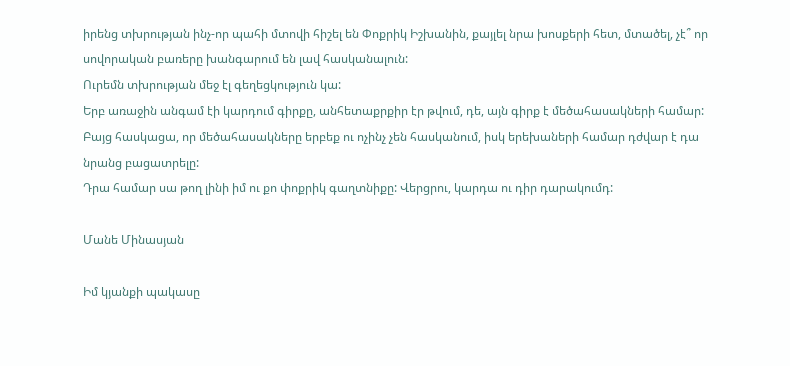իրենց տխրության ինչ-որ պահի մտովի հիշել են Փոքրիկ Իշխանին, քայլել նրա խոսքերի հետ, մտածել, չէ՞ որ սովորական բառերը խանգարում են լավ հասկանալուն:
Ուրեմն տխրության մեջ էլ գեղեցկություն կա:
Երբ առաջին անգամ էի կարդում գիրքը, անհետաքրքիր էր թվում, դե, այն գիրք է մեծահասակների համար: Բայց հասկացա, որ մեծահասակները երբեք ու ոչինչ չեն հասկանում, իսկ երեխաների համար դժվար է դա նրանց բացատրելը:
Դրա համար սա թող լինի իմ ու քո փոքրիկ գաղտնիքը: Վերցրու, կարդա ու դիր դարակումդ:

Մանե Մինասյան

Իմ կյանքի պակասը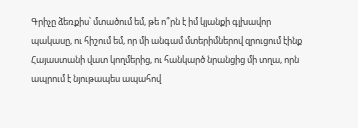Գրիչը ձեռքիս՝ մտածում եմ, թե ո՞րն է իմ կյանքի գլխավոր պակասը, ու հիշում եմ, որ մի անգամ մտերիմներով զրուցում էինք Հայաստանի վատ կողմերից, ու հանկարծ նրանցից մի տղա, որն ապրում է նյութապես ապահով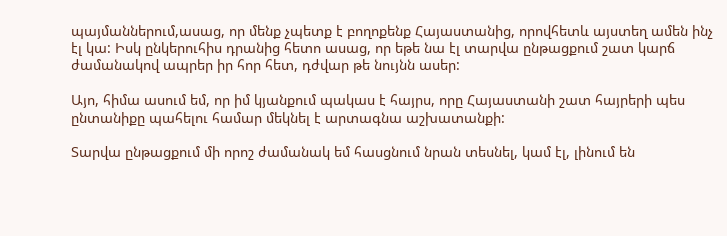պայմաններում,ասաց, որ մենք չպետք է բողոքենք Հայաստանից, որովհետև այստեղ ամեն ինչ էլ կա: Իսկ ընկերուհիս դրանից հետո ասաց, որ եթե նա էլ տարվա ընթացքում շատ կարճ ժամանակով ապրեր իր հոր հետ, դժվար թե նույնն ասեր:

Այո, հիմա ասում եմ, որ իմ կյանքում պակաս է հայրս, որը Հայաստանի շատ հայրերի պես ընտանիքը պահելու համար մեկնել է արտագնա աշխատանքի:

Տարվա ընթացքում մի որոշ ժամանակ եմ հասցնում նրան տեսնել, կամ էլ, լինում են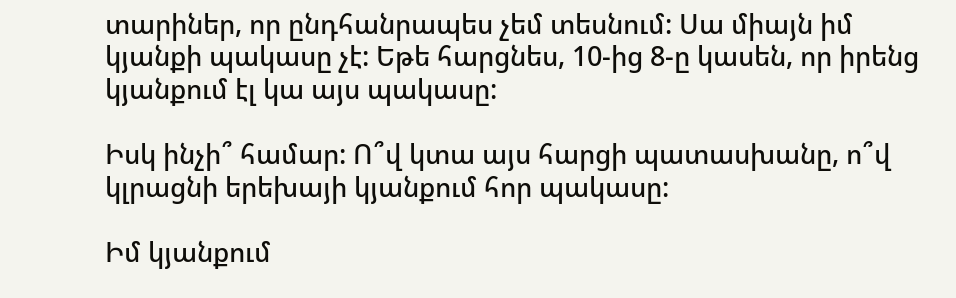տարիներ, որ ընդհանրապես չեմ տեսնում: Սա միայն իմ կյանքի պակասը չէ: Եթե հարցնես, 10-ից 8-ը կասեն, որ իրենց կյանքում էլ կա այս պակասը:

Իսկ ինչի՞ համար: Ո՞վ կտա այս հարցի պատասխանը, ո՞վ կլրացնի երեխայի կյանքում հոր պակասը:

Իմ կյանքում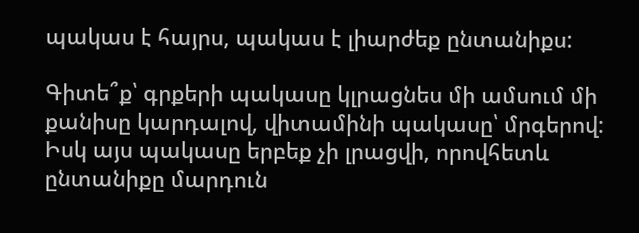պակաս է հայրս, պակաս է լիարժեք ընտանիքս:

Գիտե՞ք՝ գրքերի պակասը կլրացնես մի ամսում մի քանիսը կարդալով, վիտամինի պակասը՝ մրգերով: Իսկ այս պակասը երբեք չի լրացվի, որովհետև ընտանիքը մարդուն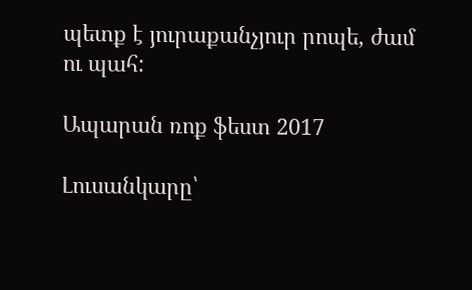պետք է յուրաքանչյուր րոպե, ժամ ու պահ:

Ապարան ռոք ֆեստ 2017

Լուսանկարը՝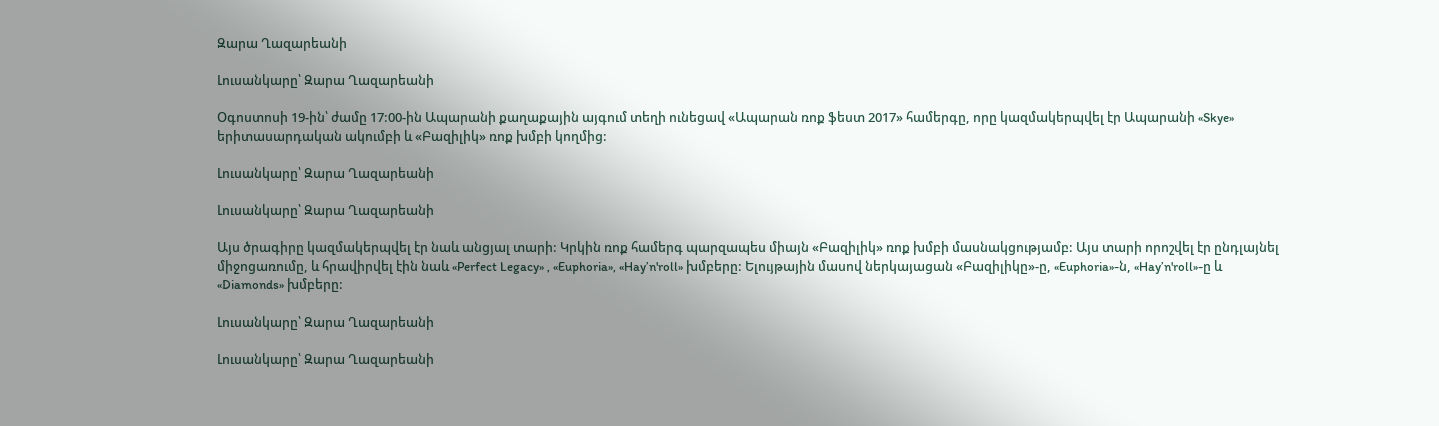Զարա Ղազարեանի

Լուսանկարը՝ Զարա Ղազարեանի

Օգոստոսի 19-ին՝ ժամը 17:00-ին Ապարանի քաղաքային այգում տեղի ունեցավ «Ապարան ռոք ֆեստ 2017» համերգը, որը կազմակերպվել էր Ապարանի «Skye» երիտասարդական ակումբի և «Բազիլիկ» ռոք խմբի կողմից:

Լուսանկարը՝ Զարա Ղազարեանի

Լուսանկարը՝ Զարա Ղազարեանի

Այս ծրագիրը կազմակերպվել էր նաև անցյալ տարի: Կրկին ռոք համերգ պարզապես միայն «Բազիլիկ» ռոք խմբի մասնակցությամբ: Այս տարի որոշվել էր ընդլայնել միջոցառումը, և հրավիրվել էին նաև «Perfect Legacy» , «Euphoria», «Hay’n'roll» խմբերը: Ելույթային մասով ներկայացան «Բազիլիկը»-ը, «Euphoria»-ն, «Hay’n'roll»-ը և «Diamonds» խմբերը:

Լուսանկարը՝ Զարա Ղազարեանի

Լուսանկարը՝ Զարա Ղազարեանի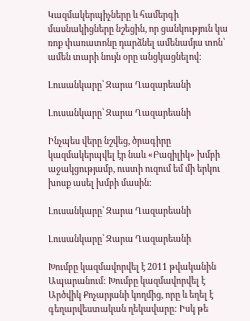Կազմակերպիչները և համերգի մասնակիցները նշեցին, որ ցանկություն կա ռոք փառատոնը դարձնել ամենամյա տոն՝ ամեն տարի նույն օրը անցկացնելով:

Լուսանկարը՝ Զարա Ղազարեանի

Լուսանկարը՝ Զարա Ղազարեանի

Ինչպես վերը նշվեց, ծրագիրը կազմակերպվել էր նաև «Բազիլիկ» խմբի աջակցությամբ, ուստի ուզում եմ մի երկու խոսք ասել խմբի մասին:

Լուսանկարը՝ Զարա Ղազարեանի

Լուսանկարը՝ Զարա Ղազարեանի

Խումբը կազմավորվել է 2011 թվականին Ապարանում: Խումբը կազմավորվել է Արծվիկ Քոչարյանի կողմից, որը և եղել է գեղարվեստական ղեկավարը: Իսկ թե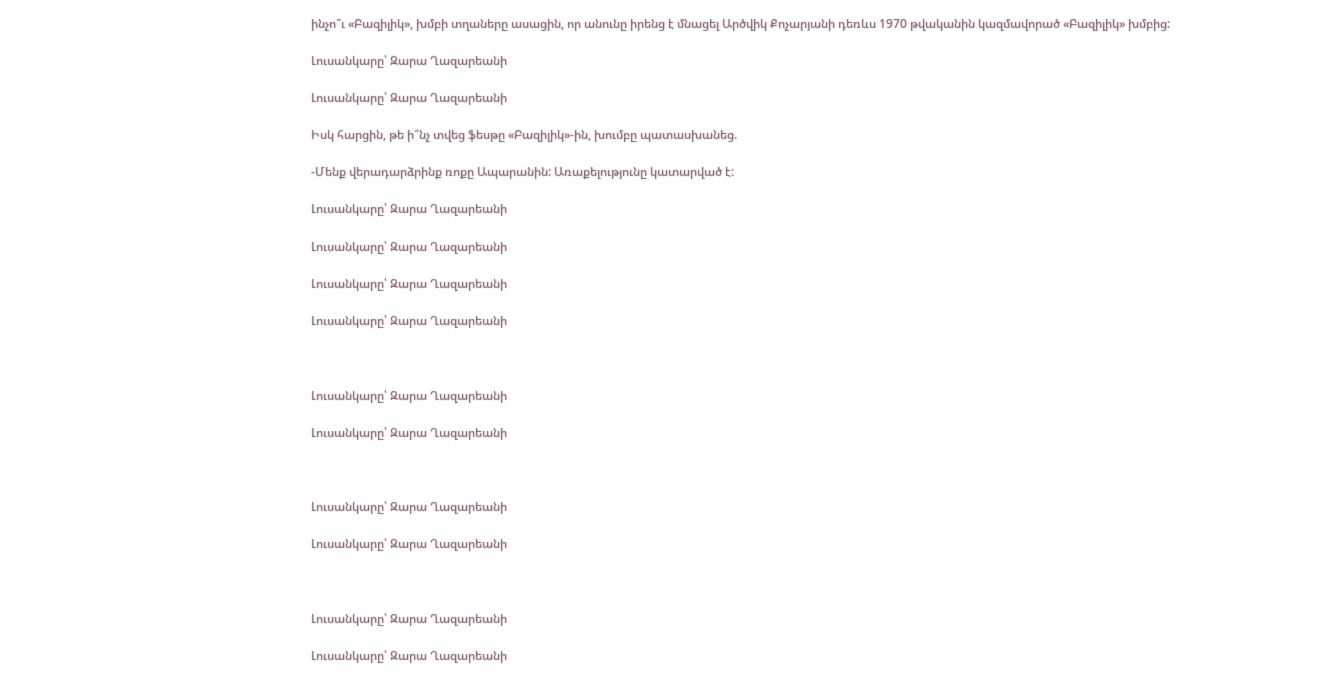ինչո՞ւ «Բազիլիկ», խմբի տղաները ասացին, որ անունը իրենց է մնացել Արծվիկ Քոչարյանի դեռևս 1970 թվականին կազմավորած «Բազիլիկ» խմբից:

Լուսանկարը՝ Զարա Ղազարեանի

Լուսանկարը՝ Զարա Ղազարեանի

Իսկ հարցին, թե ի՞նչ տվեց ֆեսթը «Բազիլիկ»-ին, խումբը պատասխանեց.

-Մենք վերադարձրինք ռոքը Ապարանին: Առաքելությունը կատարված է:

Լուսանկարը՝ Զարա Ղազարեանի

Լուսանկարը՝ Զարա Ղազարեանի

Լուսանկարը՝ Զարա Ղազարեանի

Լուսանկարը՝ Զարա Ղազարեանի



Լուսանկարը՝ Զարա Ղազարեանի

Լուսանկարը՝ Զարա Ղազարեանի



Լուսանկարը՝ Զարա Ղազարեանի

Լուսանկարը՝ Զարա Ղազարեանի



Լուսանկարը՝ Զարա Ղազարեանի

Լուսանկարը՝ Զարա Ղազարեանի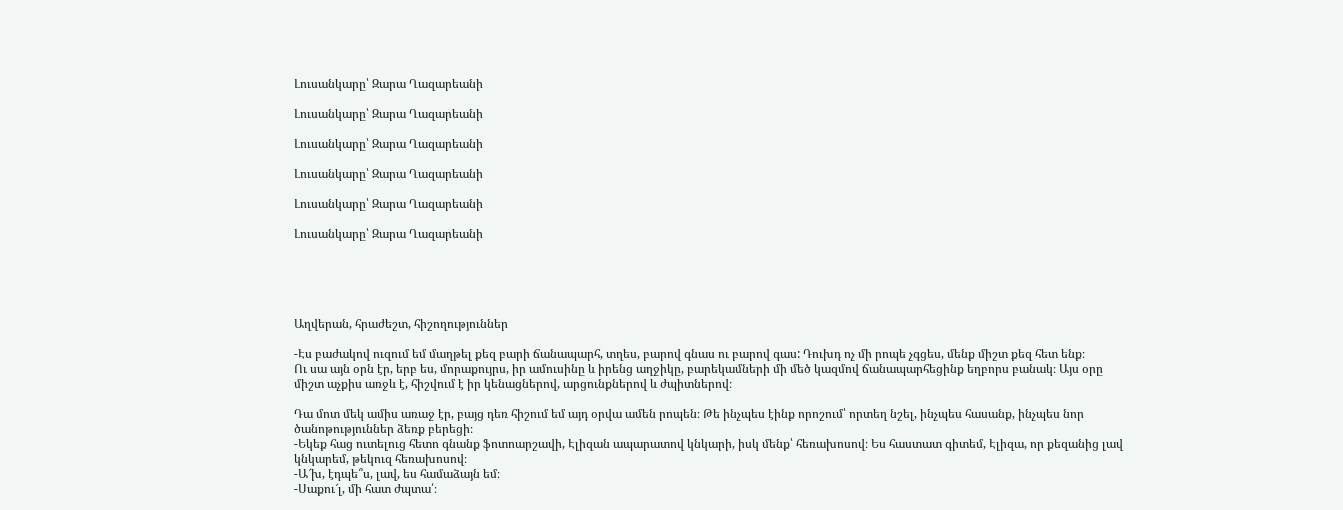Լուսանկարը՝ Զարա Ղազարեանի

Լուսանկարը՝ Զարա Ղազարեանի

Լուսանկարը՝ Զարա Ղազարեանի

Լուսանկարը՝ Զարա Ղազարեանի

Լուսանկարը՝ Զարա Ղազարեանի

Լուսանկարը՝ Զարա Ղազարեանի





Աղվերան, հրաժեշտ, հիշողություններ

-Էս բաժակով ուզում եմ մաղթել քեզ բարի ճանապարհ, տղես, բարով գնաս ու բարով գաս: Դուխդ ոչ մի րոպե չգցես, մենք միշտ քեզ հետ ենք։
Ու սա այն օրն էր, երբ ես, մորաքույրս, իր ամուսինը և իրենց աղջիկը, բարեկամների մի մեծ կազմով ճանապարհեցինք եղբորս բանակ։ Այս օրը միշտ աչքիս առջև է, հիշվում է իր կենացներով, արցունքներով և ժպիտներով։

Դա մոտ մեկ ամիս առաջ էր, բայց դեռ հիշում եմ այդ օրվա ամեն րոպեն։ Թե ինչպես էինք որոշում՝ որտեղ նշել, ինչպես հասանք, ինչպես նոր ծանոթություններ ձեռք բերեցի։
-Եկեք հաց ուտելուց հետո գնանք ֆոտոարշավի, Էլիզան ապարատով կնկարի, իսկ մենք՝ հեռախոսով։ Ես հաստատ գիտեմ, Էլիզա, որ քեզանից լավ կնկարեմ, թեկուզ հեռախոսով։
-Ա՜խ, էդպե՞ս, լավ, ես համաձայն եմ։
-Սաքու՜լ, մի հատ ժպտա՛։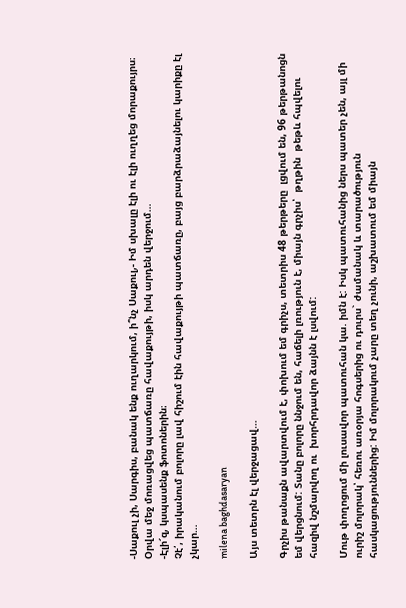-Սաքուլ չի, Սարգիս, բանակ ենք ուղարկում, ի՞նչ Սաքուլ,- Իմ սխալը էլի ու էլի ուղղեց մորաքույրս։
Օրվա մեջ մոռացվեց պատճառը հավաքույթի, իսկ արդեն վերջում…
-Էլի՜զ, կսպասենք ֆոտոներին։
Չէ՛, իրականում բոլորը լավ հիշում էին հավաքույթի պատճառը, բայց բարձրաձայնելու կարիքը էլ չկար…

milena baghdasaryan

Այս տետրն էլ վերջացավ…

Գրչիս թանաքն ավարտվում է, փոխում եմ գրիչս, տետրիս 48 թերթերը  լցվում են, 96 թերթանոցն եմ վերցնում: Տանը բոլորը ննջում են, հաճելի լռություն է, միայն գրչիս՝  թղթին  թեթև հպվելու հազիվ նշմարվող ու  խորհրդավոր ձայնն է լսվում:

Մութ փողոցում մի լուսավոր պատուհան կա. իմն է: Իսկ պատուհանից ներս պատեր չեն, այլ մի ուրիշ մոլորակ՝ հեռու առօրյա հոգսերից ու դուրս` ժամանակ և տարածություն հասկացություններից: Իմ մոլորակում չարը տեղ չունի, աշխատում եմ միայն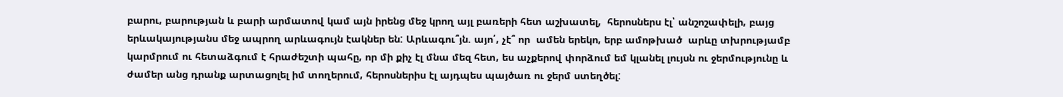բարու, բարության և բարի արմատով կամ այն իրենց մեջ կրող այլ բառերի հետ աշխատել,  հերոսներս էլ՝ անշոշափելի, բայց երևակայությանս մեջ ապրող արևագույն էակներ են: Արևագու՞յն. այո՛, չէ՞ որ  ամեն երեկո, երբ ամոթխած  արևը տխրությամբ  կարմրում ու հետաձգում է հրաժեշտի պահը, որ մի քիչ էլ մնա մեզ հետ, ես աչքերով փորձում եմ կլանել լույսն ու ջերմությունը և ժամեր անց դրանք արտացոլել իմ տողերում, հերոսներիս էլ այդպես պայծառ ու ջերմ ստեղծել: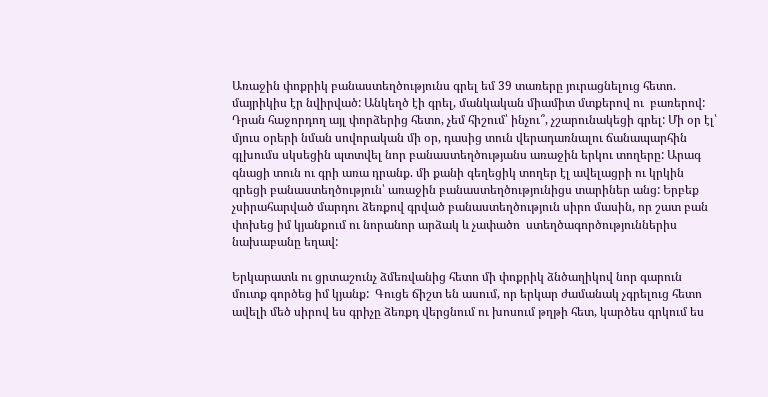Առաջին փոքրիկ բանաստեղծությունս գրել եմ 39 տառերը յուրացնելուց հետո. մայրիկիս էր նվիրված: Անկեղծ էի գրել, մանկական միամիտ մտքերով ու  բառերով: Դրան հաջորդող այլ փորձերից հետո, չեմ հիշում՝ ինչու՞, չշարունակեցի գրել: Մի օր էլ՝  մյուս օրերի նման սովորական մի օր, դասից տուն վերադառնալու ճանապարհին գլխումս սկսեցին պտտվել նոր բանաստեղծությանս առաջին երկու տողերը: Արագ գնացի տուն ու գրի առա դրանք. մի քանի գեղեցիկ տողեր էլ ավելացրի ու կրկին գրեցի բանաստեղծություն՝ առաջին բանաստեղծությունիցս տարիներ անց: Երբեք չսիրահարված մարդու ձեռքով գրված բանաստեղծություն սիրո մասին, որ շատ բան փոխեց իմ կյանքում ու նորանոր արձակ և չափածո  ստեղծագործություններիս նախաբանը եղավ:

Երկարատև ու ցրտաշունչ ձմեռվանից հետո մի փոքրիկ ձնծաղիկով նոր գարուն մուտք գործեց իմ կյանք:  Գուցե ճիշտ են ասում, որ երկար ժամանակ չգրելուց հետո ավելի մեծ սիրով ես գրիչը ձեռքդ վերցնում ու խոսում թղթի հետ, կարծես գրկում ես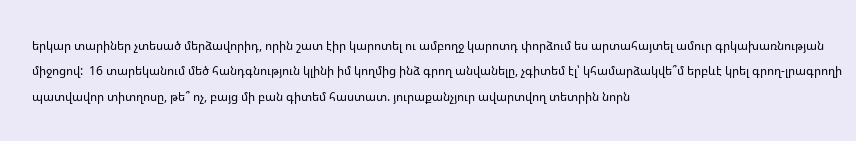երկար տարիներ չտեսած մերձավորիդ, որին շատ էիր կարոտել ու ամբողջ կարոտդ փորձում ես արտահայտել ամուր գրկախառնության միջոցով:  16 տարեկանում մեծ հանդգնություն կլինի իմ կողմից ինձ գրող անվանելը, չգիտեմ էլ՝ կհամարձակվե՞մ երբևէ կրել գրող-լրագրողի պատվավոր տիտղոսը, թե՞ ոչ, բայց մի բան գիտեմ հաստատ. յուրաքանչյուր ավարտվող տետրին նորն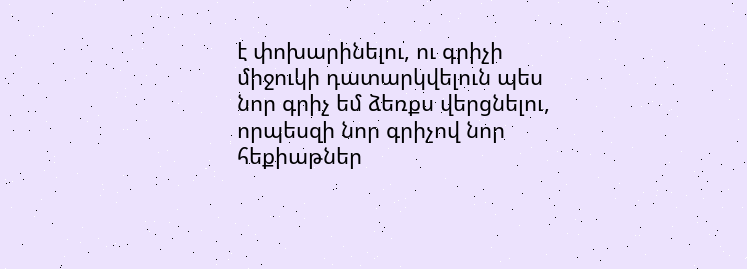է փոխարինելու, ու գրիչի միջուկի դատարկվելուն պես նոր գրիչ եմ ձեռքս վերցնելու, որպեսզի նոր գրիչով նոր հեքիաթներ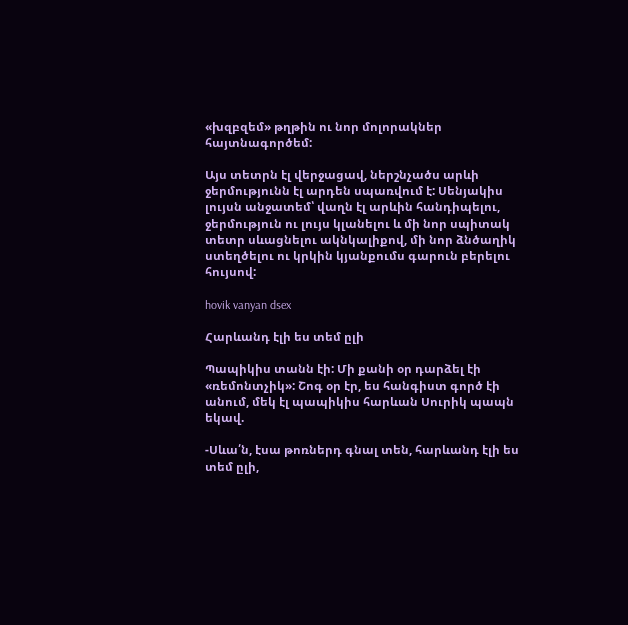«խզբզեմ» թղթին ու նոր մոլորակներ հայտնագործեմ:

Այս տետրն էլ վերջացավ, ներշնչածս արևի ջերմությունն էլ արդեն սպառվում է: Սենյակիս լույսն անջատեմ՝ վաղն էլ արևին հանդիպելու, ջերմություն ու լույս կլանելու և մի նոր սպիտակ տետր սևացնելու ակնկալիքով, մի նոր ձնծաղիկ ստեղծելու ու կրկին կյանքումս գարուն բերելու հույսով:

hovik vanyan dsex

Հարևանդ էլի ես տեմ ըլի

Պապիկիս տանն էի: Մի քանի օր դարձել էի «ռեմոնտչիկ»: Շոգ օր էր, ես հանգիստ գործ էի անում, մեկ էլ պապիկիս հարևան Սուրիկ պապն եկավ.

-Սևա՛ն, էսա թոռներդ գնալ տեն, հարևանդ էլի ես տեմ ըլի,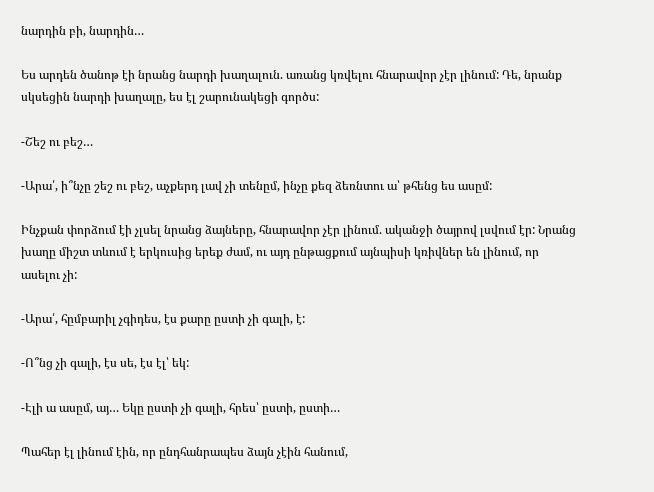նարդին բի, նարդին…

Ես արդեն ծանոթ էի նրանց նարդի խաղալուն. առանց կռվելու հնարավոր չէր լինում: Դե, նրանք սկսեցին նարդի խաղալը, ես էլ շարունակեցի գործս:

-Շեշ ու բեշ…

-Արա՛, ի՞նչը շեշ ու բեշ, աչքերդ լավ չի տենըմ, ինչը քեզ ձեռնտու ա՝ թհենց ես ասըմ:

Ինչքան փորձում էի չլսել նրանց ձայները, հնարավոր չէր լինում. ականջի ծայրով լսվում էր: Նրանց խաղը միշտ տևում է երկուսից երեք ժամ, ու այդ ընթացքում այնպիսի կռիվներ են լինում, որ ասելու չի:

-Արա՛, հըմբարիլ չգիդես, էս քարը ըստի չի գալի, է:

-Ո՞նց չի գալի, էս սե, էս էլ՝ եկ:

-Էլի ա ասըմ, այ… Եկը ըստի չի գալի, հրես՝ ըստի, ըստի…

Պահեր էլ լինում էին, որ ընդհանրապես ձայն չէին հանում,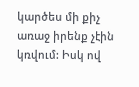կարծես մի քիչ առաջ իրենք չէին կռվում: Իսկ ով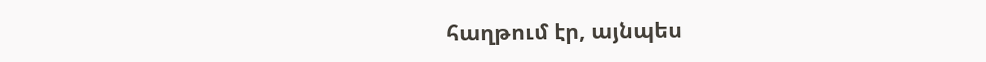հաղթում էր, այնպես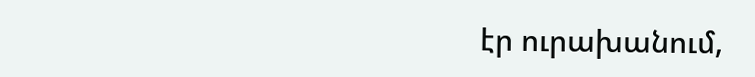էր ուրախանում,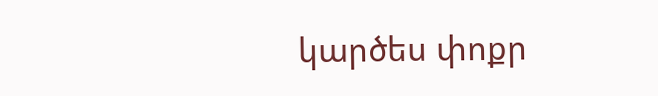կարծես փոքր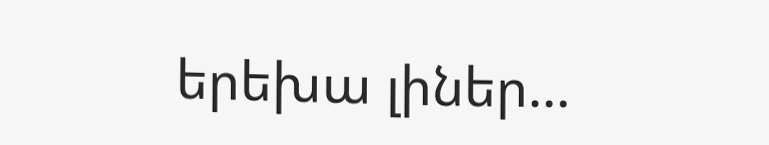երեխա լիներ…